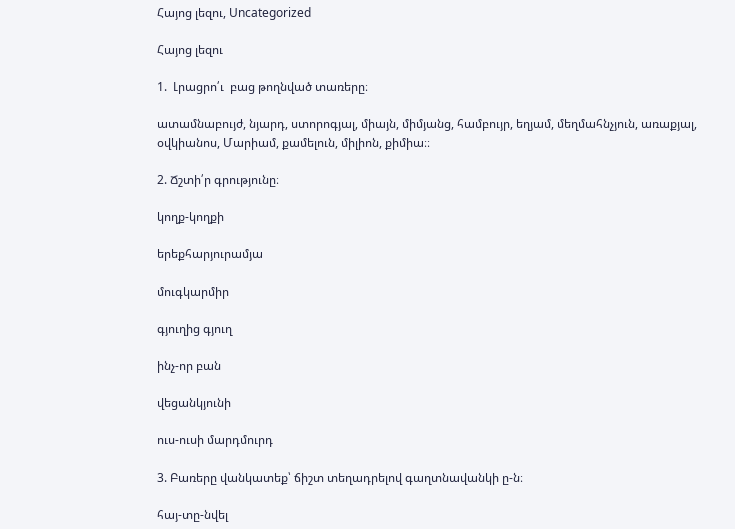Հայոց լեզու, Uncategorized

Հայոց լեզու

1.  Լրացրո՛ւ  բաց թողնված տառերը։

ատամնաբույժ, նյարդ, ստորոգյալ, միայն, միմյանց, համբույր, եղյամ, մեղմահնչյուն, առաքյալ, օվկիանոս, Մարիամ, քամելուն, միլիոն, քիմիա։։

2. Ճշտի՛ր գրությունը։

կողք-կողքի

երեքհարյուրամյա

մուգկարմիր

գյուղից գյուղ

ինչ-որ բան

վեցանկյունի

ուս-ուսի մարդմուրդ

3. Բառերը վանկատեք՝ ճիշտ տեղադրելով գաղտնավանկի ը-ն։

հայ-տը-նվել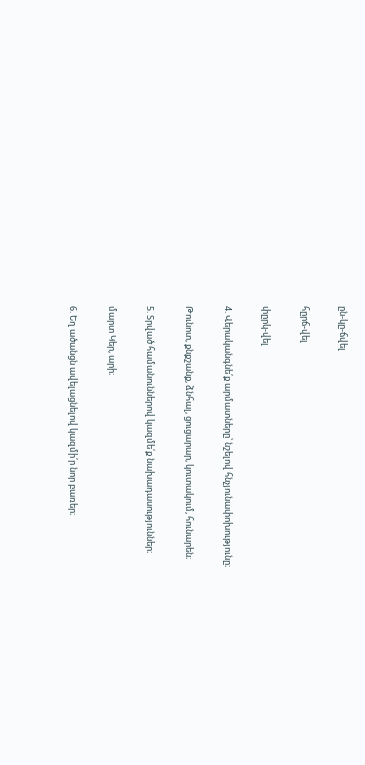ըն-կը-ճվել

հըրճ-վել

փըրկ-վել

4. Վերականգնե՛ք արմատները՝ նշելով հնչյունափոխությունը։

Թունոտ, քնքշանք, ձնհալ, ցուցարար, կուտակում, հունարեն։

5. Տրված համանուններով կազմե՛ք նախադասություններ։

մարտ Կեր, արի։

6. Եղ ածանցն ավելացնելով կազմի՛ր նոր բառեր։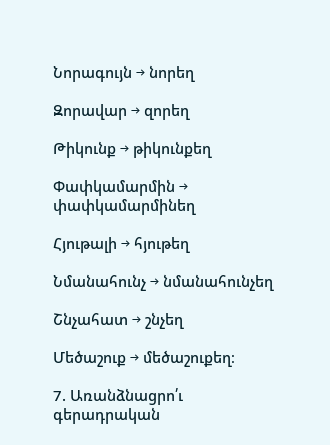Նորագույն → նորեղ

Զորավար → զորեղ

Թիկունք → թիկունքեղ

Փափկամարմին → փափկամարմինեղ

Հյութալի → հյութեղ

Նմանահունչ → նմանահունչեղ

Շնչահատ → շնչեղ

Մեծաշուք → մեծաշուքեղ։

7. Առանձնացրո՛ւ գերադրական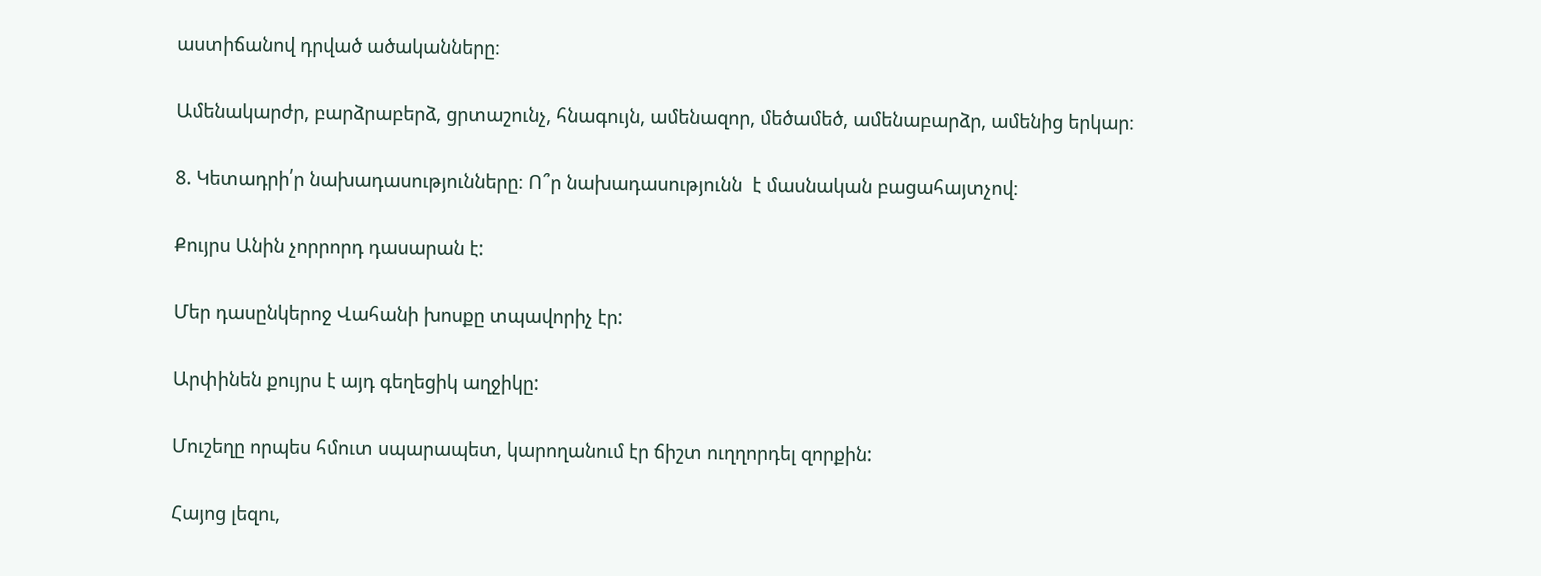աստիճանով դրված ածականները։

Ամենակարժր, բարձրաբերձ, ցրտաշունչ, հնագույն, ամենազոր, մեծամեծ, ամենաբարձր, ամենից երկար։

8. Կետադրի՛ր նախադասությունները։ Ո՞ր նախադասությունն  է մասնական բացահայտչով։

Քույրս Անին չորրորդ դասարան է:

Մեր դասընկերոջ Վահանի խոսքը տպավորիչ էր:

Արփինեն քույրս է այդ գեղեցիկ աղջիկը:

Մուշեղը որպես հմուտ սպարապետ, կարողանում էր ճիշտ ուղղորդել զորքին:

Հայոց լեզու,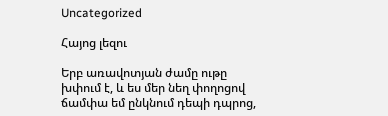Uncategorized

Հայոց լեզու

Երբ առավոտյան ժամը ութը խփում է, և ես մեր նեղ փողոցով ճամփա եմ ընկնում դեպի դպրոց,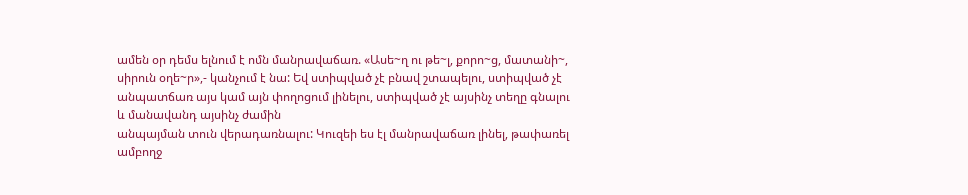ամեն օր դեմս ելնում է ոմն մանրավաճառ. «Ասե~ղ ու թե~լ, քորո~ց, մատանի~, սիրուն օղե~ր»,- կանչում է նա: Եվ ստիպված չէ բնավ շտապելու, ստիպված չէ անպատճառ այս կամ այն փողոցում լինելու, ստիպված չէ այսինչ տեղը գնալու և մանավանդ այսինչ ժամին
անպայման տուն վերադառնալու: Կուզեի ես էլ մանրավաճառ լինել, թափառել ամբողջ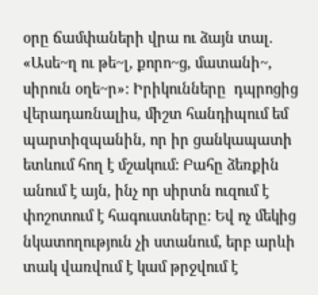օրը ճամփաների վրա ու ձայն տալ. «Ասե~ղ ու թե~լ, քորո~ց, մատանի~, սիրուն օղե~ր»: Իրիկունները  դպրոցից վերադառնալիս, միշտ հանդիպում եմ պարտիզպանին, որ իր ցանկապատի ետևում հող է մշակում: Բահը ձեռքին անում է այն, ինչ որ սիրտն ուզում է փոշոտում է հագուստները: Եվ ոչ մեկից նկատողություն չի ստանում, երբ արևի տակ վառվում է կամ թրջվում է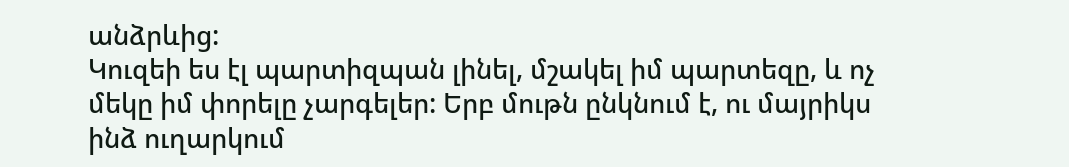անձրևից:
Կուզեի ես էլ պարտիզպան լինել, մշակել իմ պարտեզը, և ոչ մեկը իմ փորելը չարգելեր: Երբ մութն ընկնում է, ու մայրիկս ինձ ուղարկում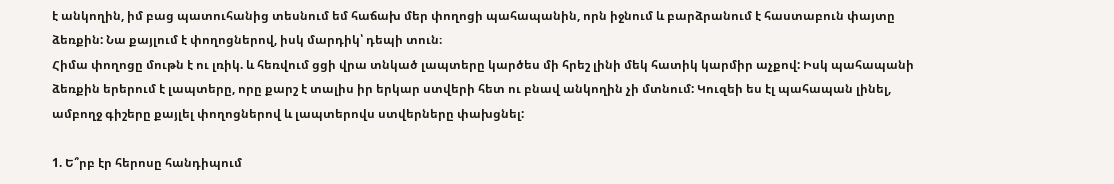է անկողին, իմ բաց պատուհանից տեսնում եմ հաճախ մեր փողոցի պահապանին, որն իջնում և բարձրանում է հաստաբուն փայտը ձեռքին: Նա քայլում է փողոցներով, իսկ մարդիկ՝ դեպի տուն։
Հիմա փողոցը մութն է ու լռիկ. և հեռվում ցցի վրա տնկած լապտերը կարծես մի հրեշ լինի մեկ հատիկ կարմիր աչքով: Իսկ պահապանի ձեռքին երերում է լապտերը, որը քարշ է տալիս իր երկար ստվերի հետ ու բնավ անկողին չի մտնում: Կուզեի ես էլ պահապան լինել, ամբողջ գիշերը քայլել փողոցներով և լապտերովս ստվերները փախցնել:

1. Ե՞րբ էր հերոսը հանդիպում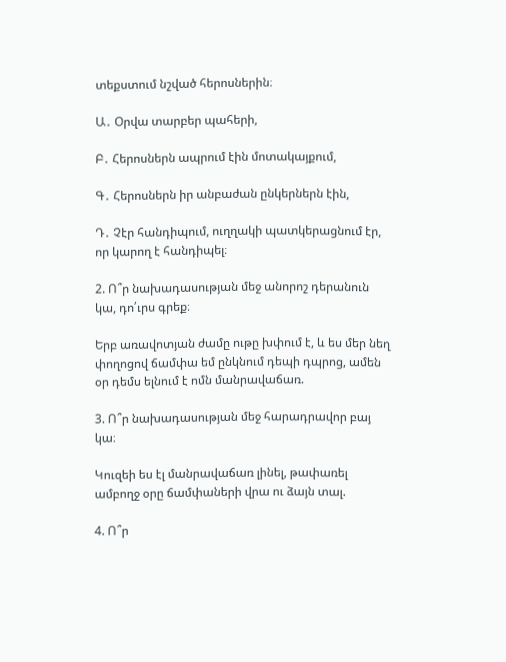տեքստում նշված հերոսներին։

Ա․ Օրվա տարբեր պահերի,

Բ․ Հերոսներն ապրում էին մոտակայքում,

Գ․ Հերոսներն իր անբաժան ընկերներն էին,

Դ․ Չէր հանդիպում, ուղղակի պատկերացնում էր, որ կարող է հանդիպել։

2. Ո՞ր նախադասության մեջ անորոշ դերանուն կա, դո՛ւրս գրեք։

Երբ առավոտյան ժամը ութը խփում է, և ես մեր նեղ փողոցով ճամփա եմ ընկնում դեպի դպրոց, ամեն օր դեմս ելնում է ոմն մանրավաճառ.

3. Ո՞ր նախադասության մեջ հարադրավոր բայ կա։

Կուզեի ես էլ մանրավաճառ լինել, թափառել ամբողջ օրը ճամփաների վրա ու ձայն տալ.

4. Ո՞ր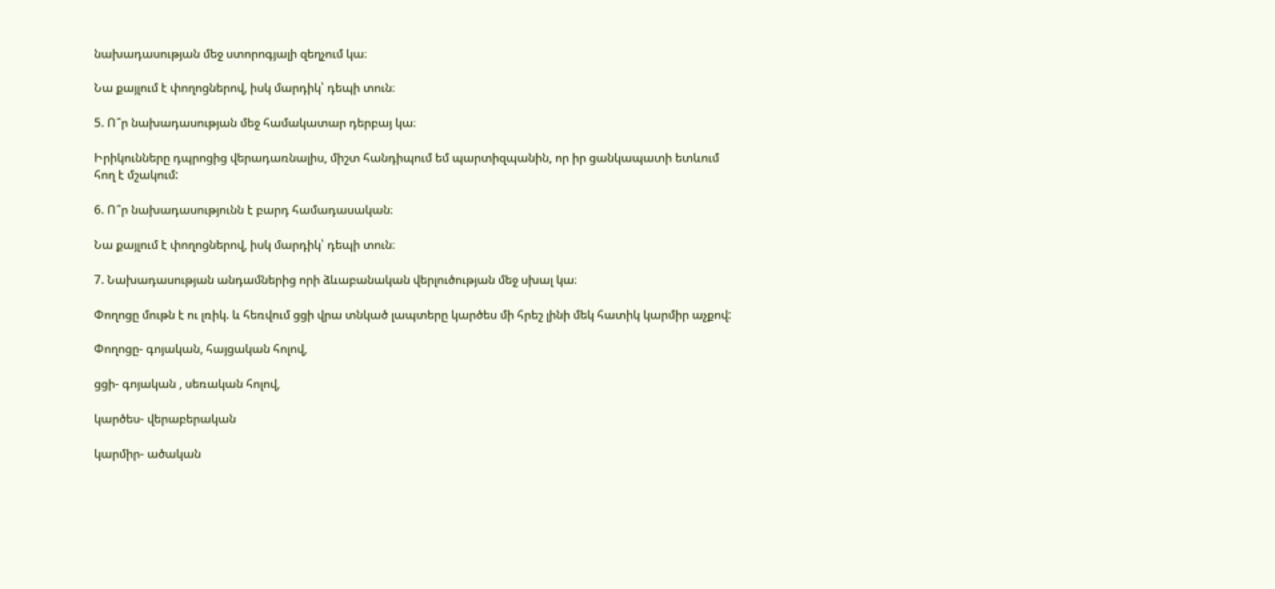նախադասության մեջ ստորոգյալի զեղչում կա։

Նա քայլում է փողոցներով, իսկ մարդիկ՝ դեպի տուն։

5. Ո՞ր նախադասության մեջ համակատար դերբայ կա։

Իրիկունները դպրոցից վերադառնալիս, միշտ հանդիպում եմ պարտիզպանին, որ իր ցանկապատի ետևում հող է մշակում:

6. Ո՞ր նախադասությունն է բարդ համադասական։

Նա քայլում է փողոցներով, իսկ մարդիկ՝ դեպի տուն։

7. Նախադասության անդամներից որի ձևաբանական վերլուծության մեջ սխալ կա։

Փողոցը մութն է ու լռիկ. և հեռվում ցցի վրա տնկած լապտերը կարծես մի հրեշ լինի մեկ հատիկ կարմիր աչքով:

Փողոցը- գոյական, հայցական հոլով,

ցցի- գոյական , սեռական հոլով,

կարծես- վերաբերական

կարմիր- ածական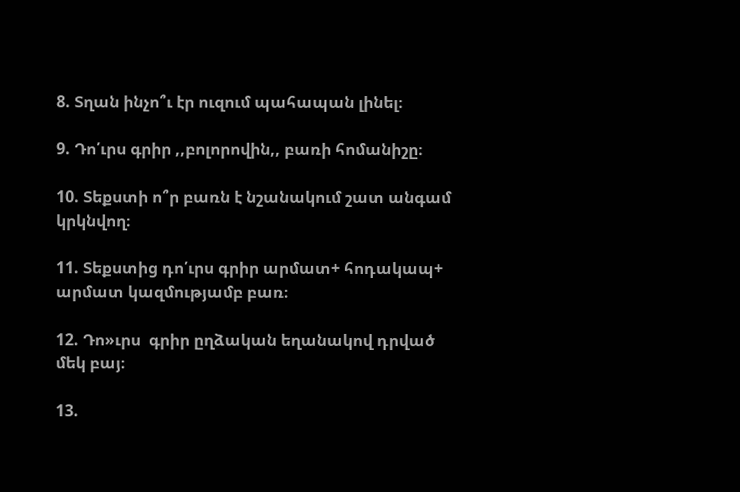8. Տղան ինչո՞ւ էր ուզում պահապան լինել։

9. Դո՛ւրս գրիր ,,բոլորովին,, բառի հոմանիշը։

10. Տեքստի ո՞ր բառն է նշանակում շատ անգամ կրկնվող։

11. Տեքստից դո՛ւրս գրիր արմատ+ հոդակապ+ արմատ կազմությամբ բառ։

12. Դո»ւրս  գրիր ըղձական եղանակով դրված մեկ բայ։

13.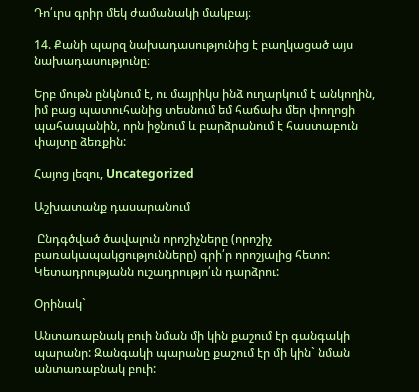Դո՛ւրս գրիր մեկ ժամանակի մակբայ։

14. Քանի պարզ նախադասությունից է բաղկացած այս նախադասությունը։

Երբ մութն ընկնում է, ու մայրիկս ինձ ուղարկում է անկողին, իմ բաց պատուհանից տեսնում եմ հաճախ մեր փողոցի պահապանին, որն իջնում և բարձրանում է հաստաբուն փայտը ձեռքին:

Հայոց լեզու, Uncategorized

Աշխատանք դասարանում

 Ընդգծված ծավալուն որոշիչները (որոշիչ բառակապակցությունները) գրի՛ր որոշյալից հետո: Կետադրությանն ուշադրությո՛ւն դարձրու:

Օրինակ`

Անտառաբնակ բուի նման մի կին քաշում էր գանգակի պարանր: Զանգակի պարանը քաշում էր մի կին` նման անտառաբնակ բուի: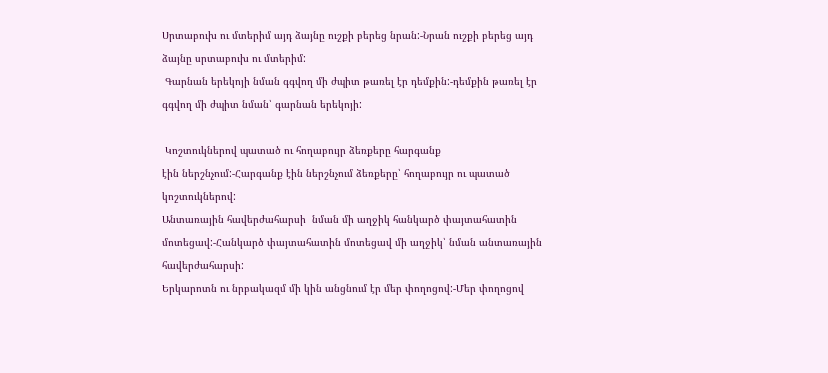Սրտաբուխ ու մտերիմ այդ ձայնը ուշքի բերեց նրան:-Նրան ուշքի բերեց այդ ձայնը սրտաբուխ ու մտերիմ:
 Գարնան երեկոյի նման գգվող մի ժպիտ թառել էր դեմքին:-դեմքին թառել էր գգվող մի ժպիտ նման՝ գարնան երեկոյի:

 Կոշտուկներով պատած ու հողաբույր ձեռքերը հարգանք
էին ներշնչում:-Հարգանք էին ներշնչում ձեռքերը՝ հողաբույր ու պատած կոշտուկներով:
Անտառային հավերժահարսի  նման մի աղջիկ հանկարծ փայտահատին մոտեցավ:-Հանկարծ փայտահատին մոտեցավ մի աղջիկ՝ նման անտառային հավերժահարսի:
Երկարոտն ու նրբակազմ մի կին անցնում էր մեր փողոցով:-Մեր փողոցով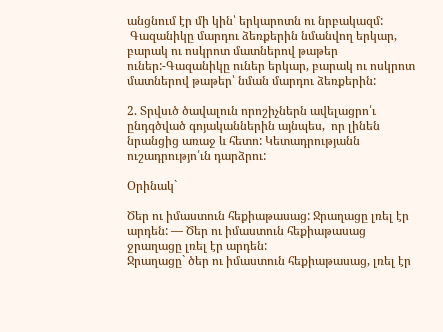անցնում էր մի կին՝ երկարոտն ու նրբակազմ:
 Գազանիկը մարդու ձեռքերին նմանվող երկար, բարակ ու ոսկրոտ մատներով թաթեր ուներ:-Գազանիկը ուներ երկար, բարակ ու ոսկրոտ մատներով թաթեր՝ նման մարդու ձեռքերին:

2. Տրվսւծ ծավալուն որոշիչներն ավելացրո՛ւ ընդգծված գոյականներին այնպես,  որ լինեն նրանցից առաջ և հետո: Կետադրությանն ուշադրությո՛ւն դարձրու:

Օրինակ`

Ծեր ու իմաստուն հեքիաթասաց: Ջրաղացը լռել էր արդեն: — Ծեր ու իմաստուն հեքիաթասաց ջրաղացը լռել էր արդեն:
Ջրաղացը` ծեր ու իմաստուն հեքիաթասաց, լռել էր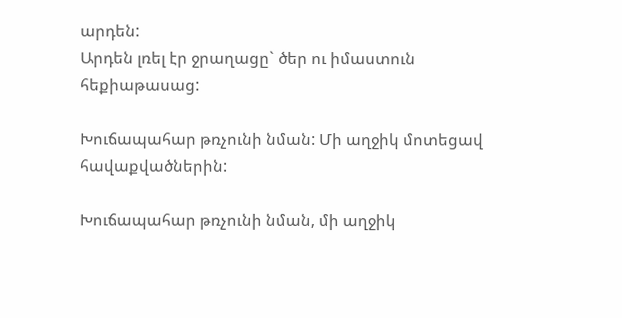արդեն:
Արդեն լռել էր ջրաղացը` ծեր ու իմաստուն հեքիաթասաց:

Խուճապահար թռչունի նման: Մի աղջիկ մոտեցավ հավաքվածներին:

Խուճապահար թռչունի նման, մի աղջիկ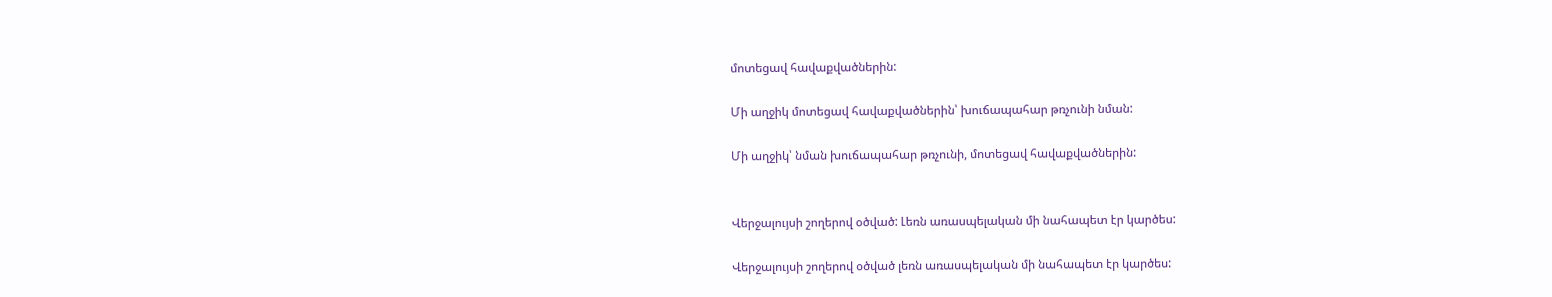մոտեցավ հավաքվածներին:

Մի աղջիկ մոտեցավ հավաքվածներին՝ խուճապահար թռչունի նման:

Մի աղջիկ՝ նման խուճապահար թռչունի, մոտեցավ հավաքվածներին:


Վերջալույսի շողերով օծված: Լեռն առասպելական մի նահապետ էր կարծես:

Վերջալույսի շողերով օծված լեռն առասպելական մի նահապետ էր կարծես: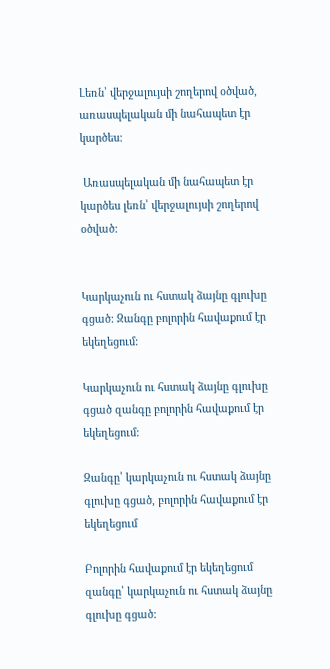Լեռն՝ վերջալույսի շողերով օծված, առասպելական մի նահապետ էր կարծես:

 Առասպելական մի նահապետ էր կարծես լեռն՝ վերջալույսի շողերով օծված:


Կարկաչուն ու հստակ ձայնը գլուխը գցած: Զանգը բոլորին հավաքում էր եկեղեցում:

Կարկաչուն ու հստակ ձայնը գլուխը գցած զանգը բոլորին հավաքում էր եկեղեցում:

Զանգը՝ կարկաչուն ու հստակ ձայնը գլուխը գցած, բոլորին հավաքում էր եկեղեցում

Բոլորին հավաքում էր եկեղեցում զանգը՝ կարկաչուն ու հստակ ձայնը գլուխը գցած: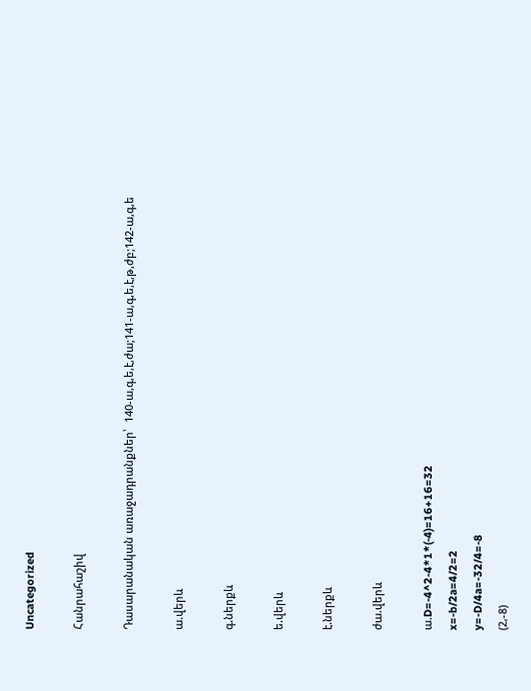Uncategorized

Հանրահաշիվ

Դասարանական առաջադրանքներ՝  140-ա,գ,ե,է,ժա;141-ա,գ,ե,է,թ,ժբ;142-ա,գ,ե

ա.վերև

գ.ներքև

ե.վերև

է.ներքև

ժա.վերև

ա.D=-4^2-4*1*(-4)=16+16=32
x=-b/2a=4/2=2
y=-D/4a=-32/4=-8
(2,-8)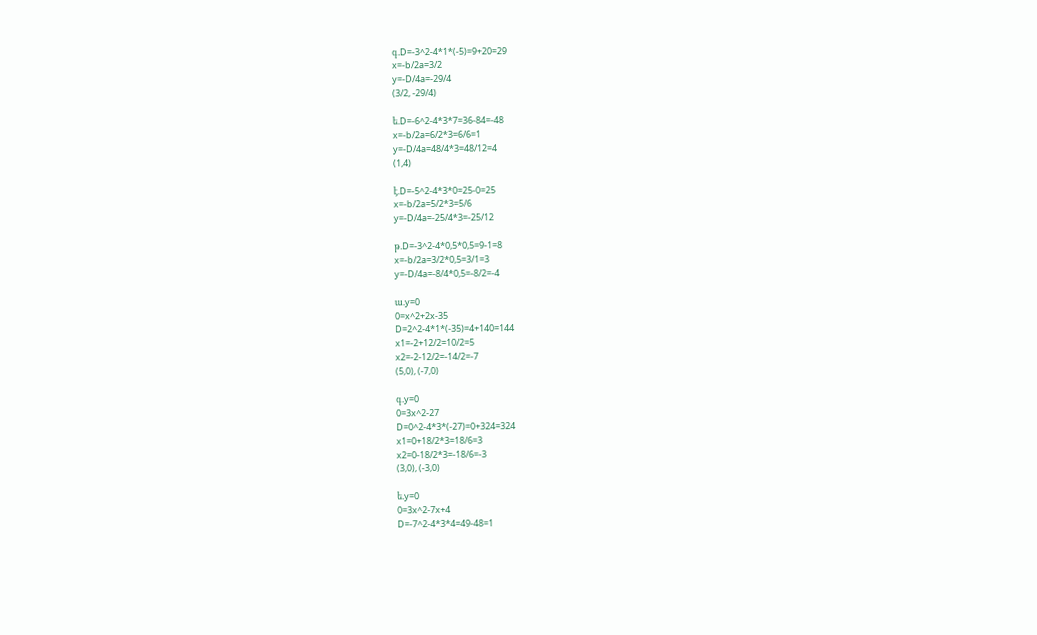գ.D=-3^2-4*1*(-5)=9+20=29
x=-b/2a=3/2
y=-D/4a=-29/4
(3/2, -29/4)

ե.D=-6^2-4*3*7=36-84=-48
x=-b/2a=6/2*3=6/6=1
y=-D/4a=48/4*3=48/12=4
(1,4)

է.D=-5^2-4*3*0=25-0=25
x=-b/2a=5/2*3=5/6
y=-D/4a=-25/4*3=-25/12

թ.D=-3^2-4*0,5*0,5=9-1=8
x=-b/2a=3/2*0,5=3/1=3
y=-D/4a=-8/4*0,5=-8/2=-4

ա.y=0
0=x^2+2x-35
D=2^2-4*1*(-35)=4+140=144
x1=-2+12/2=10/2=5
x2=-2-12/2=-14/2=-7
(5,0), (-7,0)

գ.y=0
0=3x^2-27
D=0^2-4*3*(-27)=0+324=324
x1=0+18/2*3=18/6=3
x2=0-18/2*3=-18/6=-3
(3,0), (-3,0)

ե.y=0
0=3x^2-7x+4
D=-7^2-4*3*4=49-48=1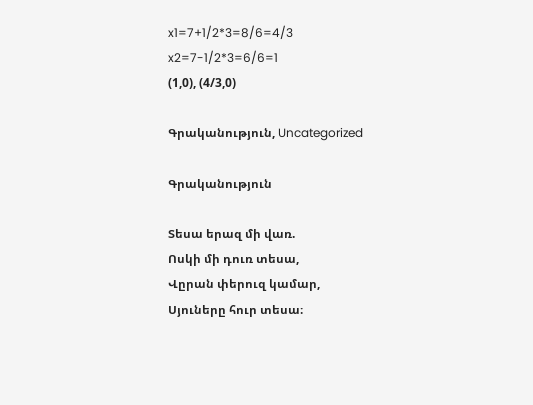x1=7+1/2*3=8/6=4/3
x2=7-1/2*3=6/6=1
(1,0), (4/3,0)

Գրականություն, Uncategorized

Գրականություն

Տեսա երազ մի վառ.
Ոսկի մի դուռ տեսա,
Վըրան փերուզ կամար,
Սյուները հուր տեսա։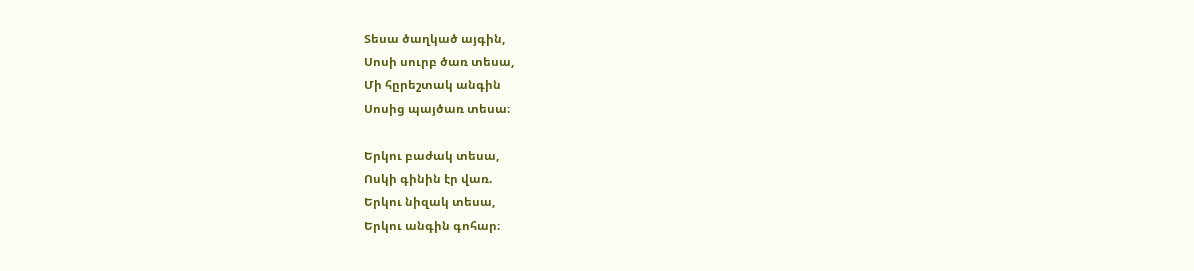Տեսա ծաղկած այգին,
Սոսի սուրբ ծառ տեսա,
Մի հըրեշտակ անգին
Սոսից պայծառ տեսա։

Երկու բաժակ տեսա,
Ոսկի գինին էր վառ.
Երկու նիզակ տեսա,
Երկու անգին գոհար։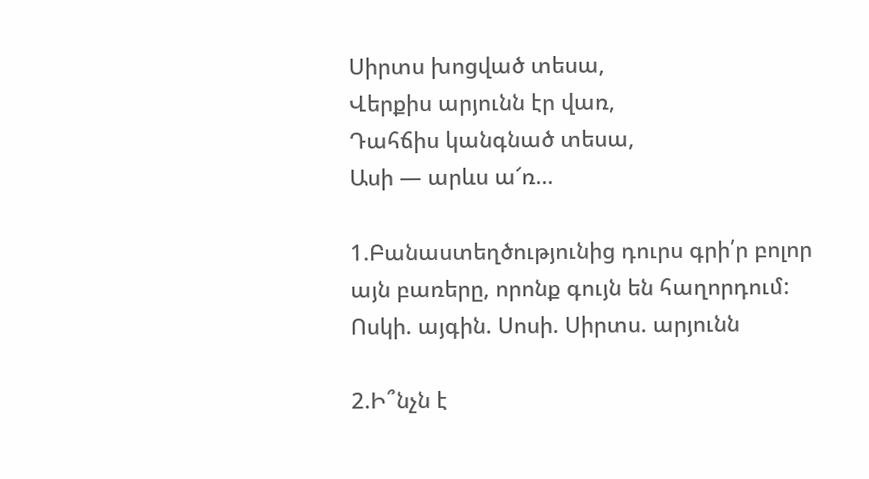Սիրտս խոցված տեսա,
Վերքիս արյունն էր վառ,
Դահճիս կանգնած տեսա,
Ասի — արևս ա՜ռ…

1.Բանաստեղծությունից դուրս գրի՛ր բոլոր այն բառերը, որոնք գույն են հաղորդում: Ոսկի. այգին. Սոսի. Սիրտս. արյունն

2.Ի՞նչն է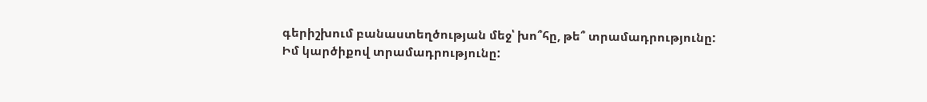գերիշխում բանաստեղծության մեջ՝ խո՞հը, թե՞ տրամադրությունը: Իմ կարծիքով տրամադրությունը: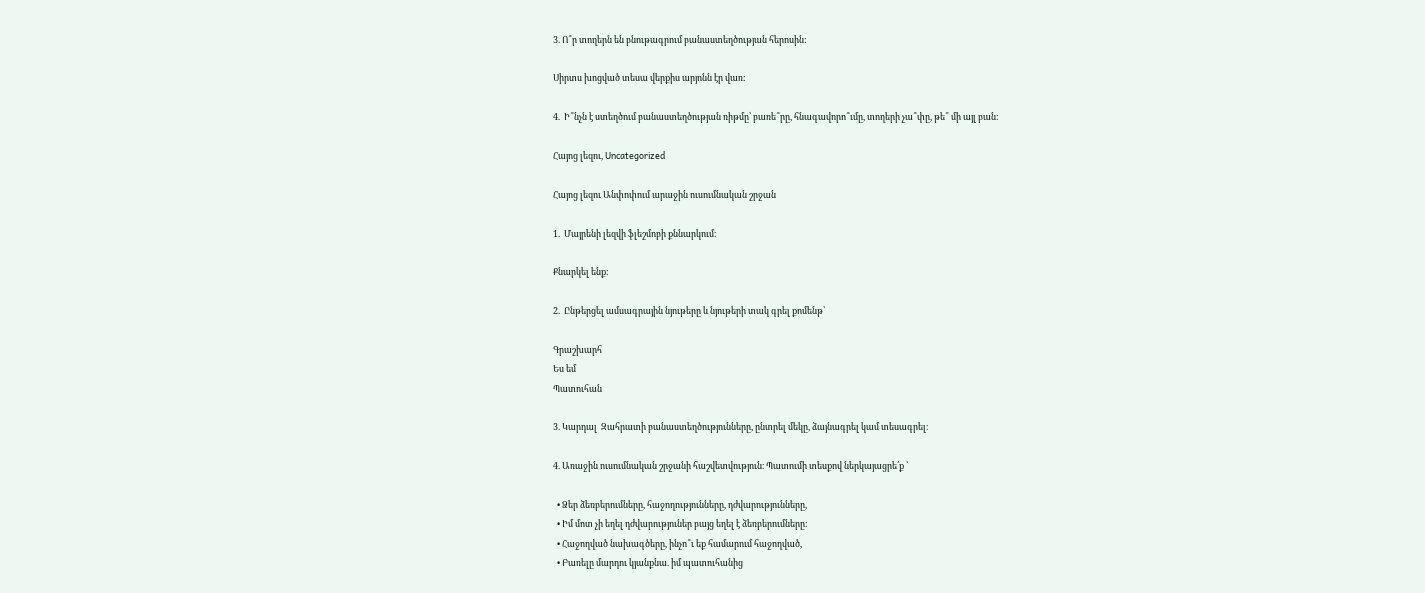3. Ո՞ր տողերն են բնութագրում բանաստեղծության հերոսին:

Սիրտս խոցված տեսա վերքիս արյոնն էր վառ:

4.  Ի՞նչն է ստեղծում բանաստեղծության ռիթմը՝ բառե՞րը, հնագավորո՞ւմը, տողերի չա՞փը, թե՞ մի այլ բան:

Հայոց լեզու, Uncategorized

Հայոց լեզու Անփոփում արաջին ուսումնական շրջան

1.  Մայրենի լեզվի ֆլեշմոբի քննարկում։

Քնարկել ենք:

2.  Ընթերցել ամսագրային նյութերը և նյութերի տակ գրել քոմենթ՝

Գրաշխարհ
Ես եմ
Պատուհան

3. Կարդալ  Զահրատի բանաստեղծությունները, ընտրել մեկը, ձայնագրել կամ տեսագրել։

4. Առաջին ուսումնական շրջանի հաշվետվություն։ Պատումի տեսքով ներկայացրե՛ք ՝

  • Ձեր ձեռբերումները, հաջողությունները, դժվարությունները,
  • Իմ մոտ չի եղել դժվարություներ բայց եղել է ձեռբերումները:
  • Հաջողված նախագծերը, ինչո՞ւ եք համարում հաջողված,
  • Բառելը մարդու կյանքնա. իմ պատուհանից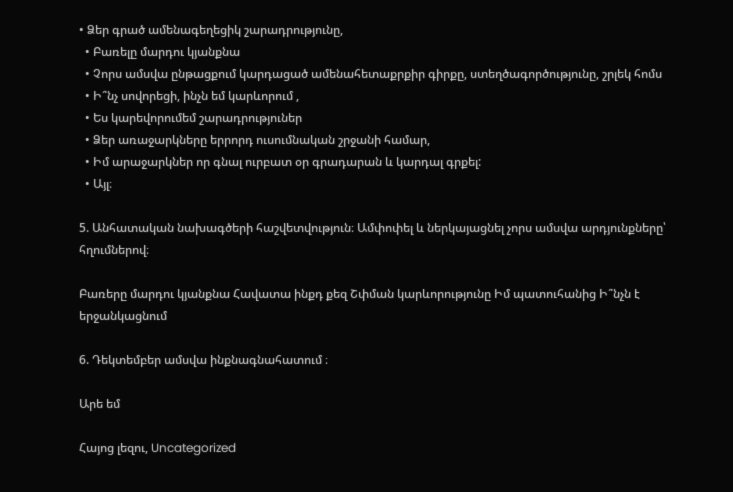• Ձեր գրած ամենագեղեցիկ շարադրությունը,
  • Բառելը մարդու կյանքնա
  • Չորս ամսվա ընթացքում կարդացած ամենահետաքրքիր գիրքը, ստեղծագործությունը, շրլեկ հոմս
  • Ի՞նչ սովորեցի, ինչն եմ կարևորում ,
  • Ես կարեվորումեմ շարադրություներ
  • Ձեր առաջարկները երրորդ ուսումնական շրջանի համար,
  • Իմ արաջարկներ որ գնալ ուրբատ օր գրադարան և կարդալ գրքել:
  • Այլ։

5. Անհատական նախագծերի հաշվետվություն։ Ամփոփել և ներկայացնել չորս ամսվա արդյունքները՝ հղումներով։

Բառերը մարդու կյանքնա Հավատա ինքդ քեզ Շփման կարևորությունը Իմ պատուհանից Ի՞նչն է երջանկացնում

6. Դեկտեմբեր ամսվա ինքնագնահատում ։

Արե եմ

Հայոց լեզու, Uncategorized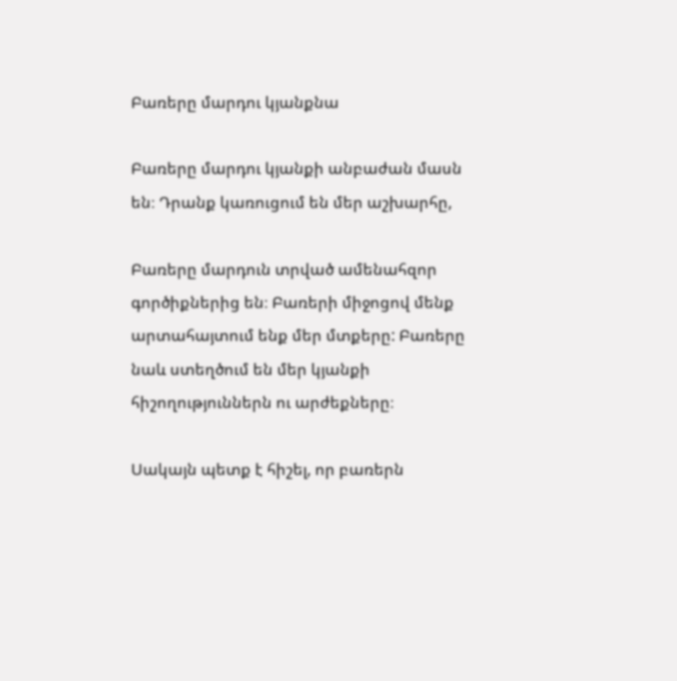Բառերը մարդու կյանքնա

Բառերը մարդու կյանքի անբաժան մասն են։ Դրանք կառուցում են մեր աշխարհը,

Բառերը մարդուն տրված ամենահզոր գործիքներից են։ Բառերի միջոցով մենք արտահայտում ենք մեր մտքերը: Բառերը նաև ստեղծում են մեր կյանքի հիշողություններն ու արժեքները։

Սակայն պետք է հիշել, որ բառերն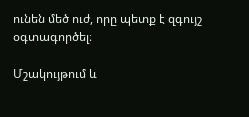ունեն մեծ ուժ, որը պետք է զգույշ օգտագործել։

Մշակույթում և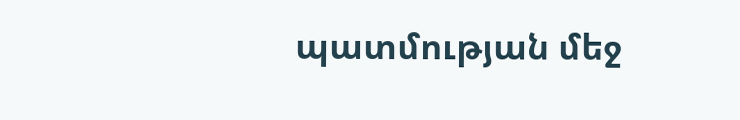պատմության մեջ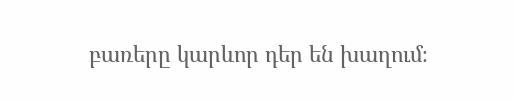բառերը կարևոր դեր են խաղում։